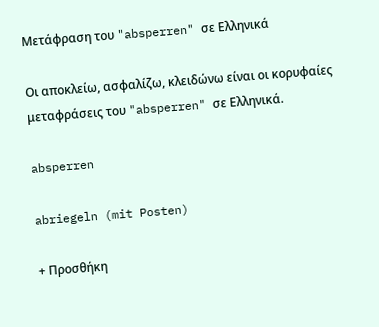Μετάφραση του "absperren" σε Ελληνικά

Οι αποκλείω, ασφαλίζω, κλειδώνω είναι οι κορυφαίες μεταφράσεις του "absperren" σε Ελληνικά.

absperren

abriegeln (mit Posten)

+ Προσθήκη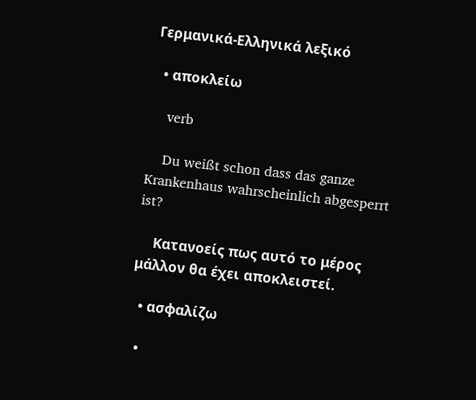Γερμανικά-Ελληνικά λεξικό

  • αποκλείω

    verb

    Du weißt schon dass das ganze Krankenhaus wahrscheinlich abgesperrt ist?

    Κατανοείς πως αυτό το μέρος μάλλον θα έχει αποκλειστεί.

  • ασφαλίζω

  •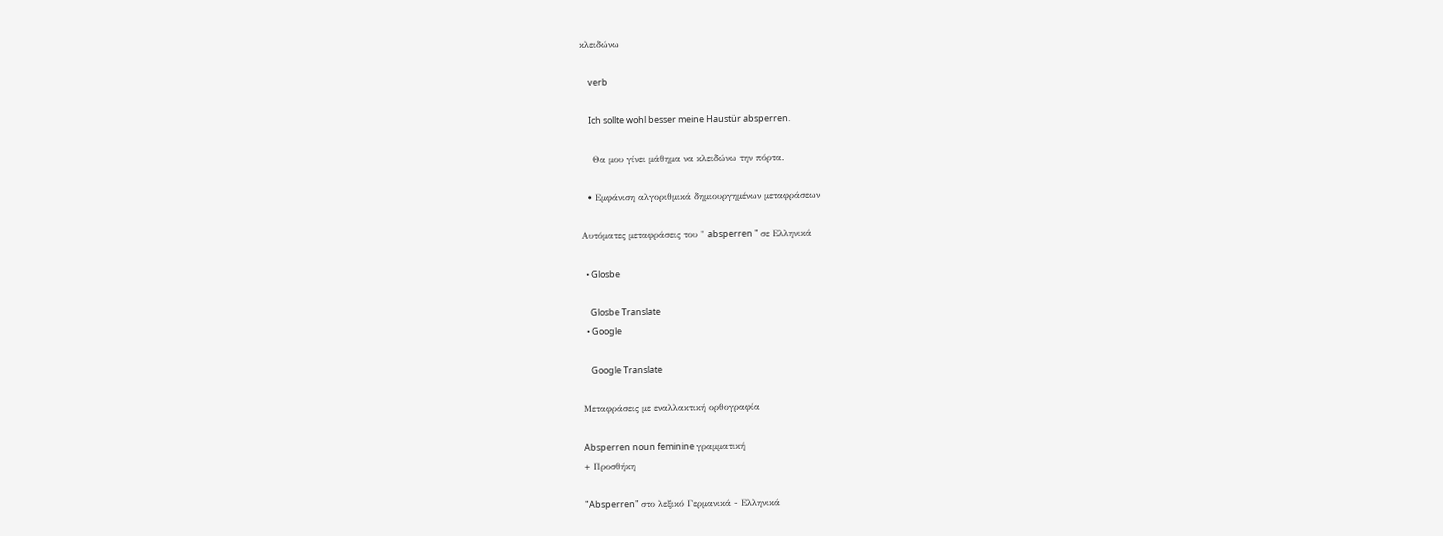κλειδώνω

    verb

    Ich sollte wohl besser meine Haustür absperren.

    Θα μου γίνει μάθημα να κλειδώνω την πόρτα.

  • Εμφάνιση αλγοριθμικά δημιουργημένων μεταφράσεων

Αυτόματες μεταφράσεις του " absperren " σε Ελληνικά

  • Glosbe

    Glosbe Translate
  • Google

    Google Translate

Μεταφράσεις με εναλλακτική ορθογραφία

Absperren noun feminine γραμματική
+ Προσθήκη

"Absperren" στο λεξικό Γερμανικά - Ελληνικά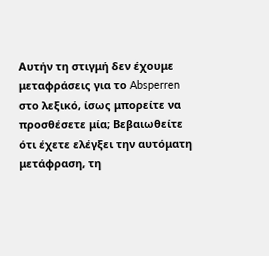Αυτήν τη στιγμή δεν έχουμε μεταφράσεις για το Absperren στο λεξικό, ίσως μπορείτε να προσθέσετε μία; Βεβαιωθείτε ότι έχετε ελέγξει την αυτόματη μετάφραση, τη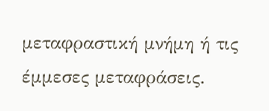μεταφραστική μνήμη ή τις έμμεσες μεταφράσεις.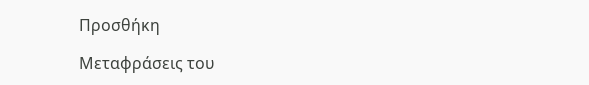Προσθήκη

Μεταφράσεις του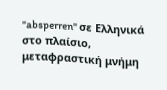"absperren" σε Ελληνικά στο πλαίσιο, μεταφραστική μνήμη